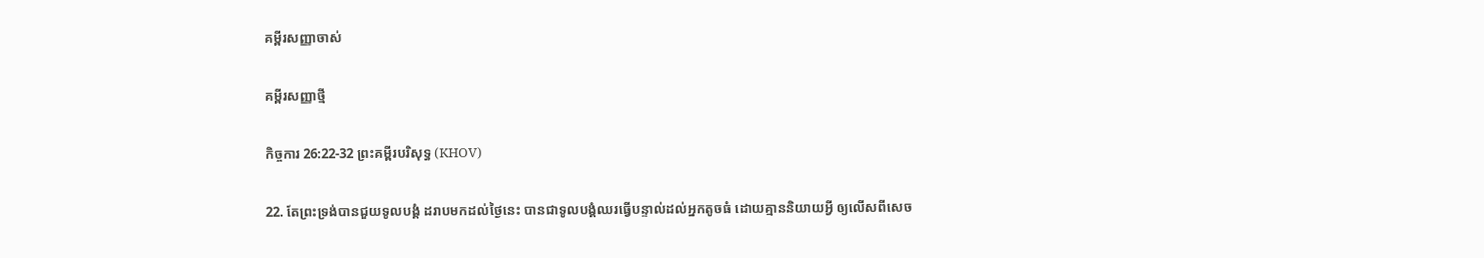គម្ពីរសញ្ញាចាស់

គម្ពីរសញ្ញាថ្មី

កិច្ចការ 26:22-32 ព្រះគម្ពីរបរិសុទ្ធ (KHOV)

22. តែព្រះទ្រង់បានជួយទូល‌បង្គំ ដរាបមកដល់ថ្ងៃនេះ បានជាទូល‌បង្គំឈរធ្វើបន្ទាល់ដល់អ្នកតូចធំ ដោយគ្មាននិយាយអ្វី ឲ្យលើសពីសេច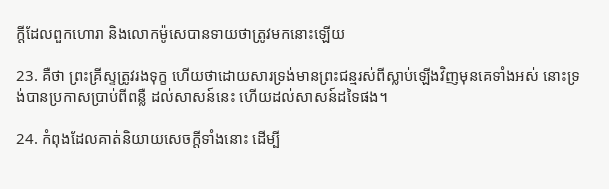ក្ដីដែលពួកហោរា និងលោកម៉ូសេបានទាយថាត្រូវមកនោះឡើយ

23. គឺថា ព្រះ‌គ្រីស្ទត្រូវរងទុក្ខ ហើយថាដោយ‌សារទ្រង់មានព្រះ‌ជន្មរស់ពីស្លាប់ឡើងវិញមុនគេទាំងអស់ នោះទ្រង់បានប្រកាសប្រាប់ពីពន្លឺ ដល់សាសន៍នេះ ហើយដល់សាសន៍ដទៃផង។

24. កំពុងដែលគាត់និយាយសេចក្ដីទាំងនោះ ដើម្បី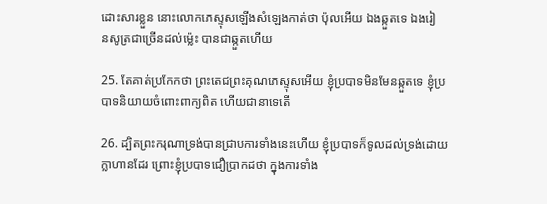ដោះសារខ្លួន នោះលោកភេស្ទុសឡើងសំឡេងកាត់ថា ប៉ុលអើយ ឯងឆ្កួតទេ ឯងរៀន‌សូត្រជាច្រើនដល់ម៉្លេះ បានជាឆ្កួតហើយ

25. តែគាត់ប្រកែកថា ព្រះ‌តេជ‌ព្រះ‌គុណភេស្ទុសអើយ ខ្ញុំប្របាទមិនមែនឆ្កួតទេ ខ្ញុំប្របាទនិយាយចំពោះពាក្យពិត ហើយជានាទេតើ

26. ដ្បិតព្រះ‌ករុណាទ្រង់បានជ្រាបការទាំងនេះហើយ ខ្ញុំប្របាទក៏ទូលដល់ទ្រង់ដោយក្លាហានដែរ ព្រោះខ្ញុំប្របាទជឿប្រាកដថា ក្នុងការទាំង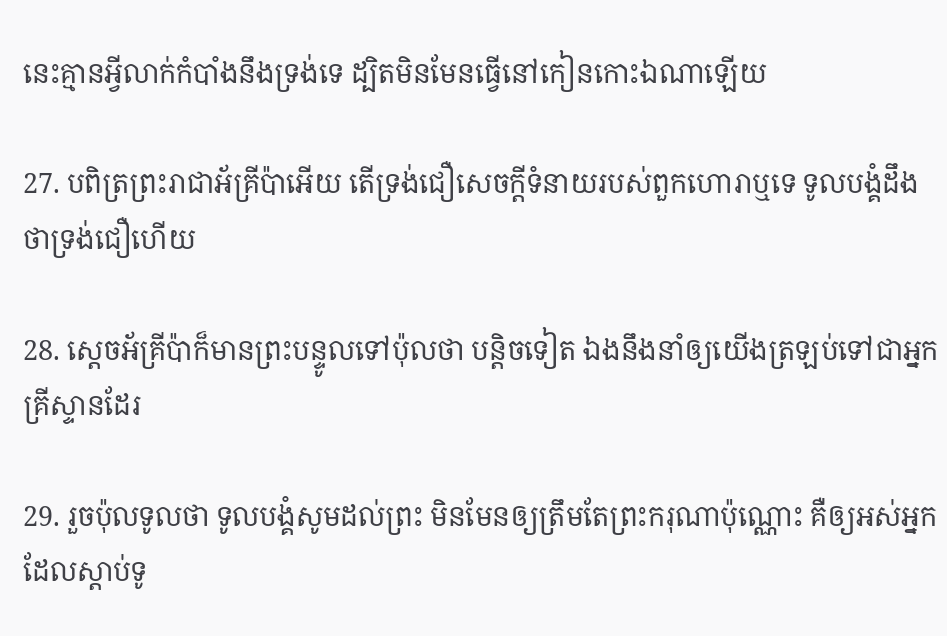នេះគ្មានអ្វីលាក់កំបាំងនឹងទ្រង់ទេ ដ្បិតមិនមែនធ្វើនៅកៀនកោះឯណាឡើយ

27. បពិត្រព្រះ‌រាជាអ័គ្រីប៉ាអើយ តើទ្រង់ជឿសេចក្ដីទំនាយរបស់ពួកហោរាឬទេ ទូល‌បង្គំដឹងថាទ្រង់ជឿហើយ

28. ស្តេចអ័គ្រីប៉ាក៏មានព្រះ‌បន្ទូលទៅប៉ុលថា បន្តិចទៀត ឯងនឹងនាំឲ្យយើងត្រឡប់ទៅជាអ្នកគ្រីស្ទានដែរ

29. រួចប៉ុលទូលថា ទូល‌បង្គំសូមដល់ព្រះ មិនមែនឲ្យត្រឹមតែព្រះ‌ករុណាប៉ុណ្ណោះ គឺឲ្យអស់អ្នកដែលស្តាប់ទូ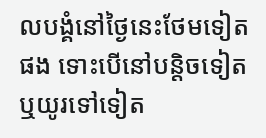ល‌បង្គំនៅថ្ងៃនេះថែមទៀតផង ទោះបើនៅបន្តិចទៀត ឬយូរទៅទៀត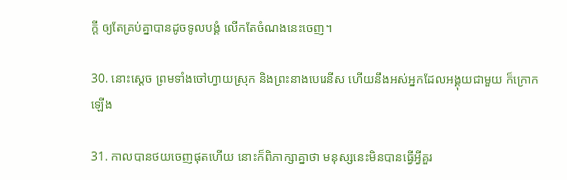ក្តី ឲ្យតែគ្រប់គ្នាបានដូចទូល‌បង្គំ លើកតែចំណងនេះចេញ។

30. នោះស្តេច ព្រមទាំងចៅ‌ហ្វាយស្រុក និងព្រះ‌នាងបេរេនីស ហើយនឹងអស់អ្នកដែលអង្គុយជាមួយ ក៏ក្រោកឡើង

31. កាលបានថយចេញផុតហើយ នោះក៏ពិភាក្សាគ្នាថា មនុស្សនេះមិនបានធ្វើអ្វីគួរ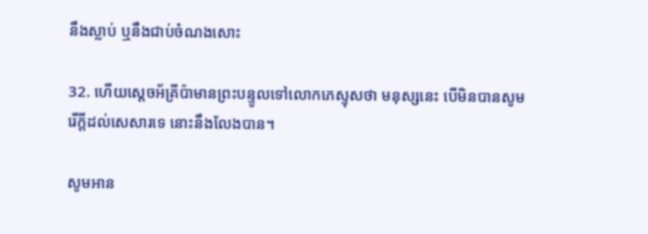នឹងស្លាប់ ឬនឹងជាប់ចំណងសោះ

32. ហើយស្តេចអ័គ្រីប៉ាមានព្រះ‌បន្ទូលទៅលោកភេស្ទុសថា មនុស្សនេះ បើមិនបានសូមរើក្តីដល់សេ‌សារទេ នោះនឹងលែងបាន។

សូមអាន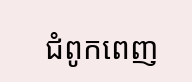ជំពូកពេញ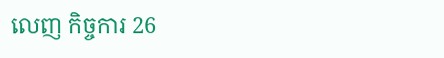លេញ កិច្ចការ 26